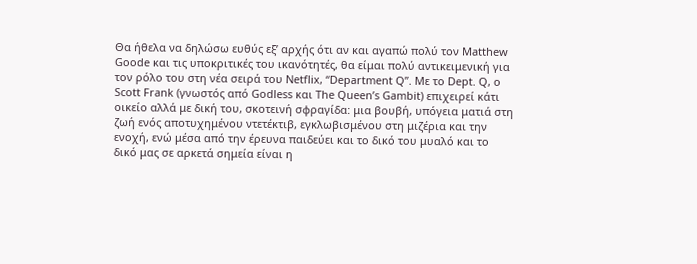Θα ήθελα να δηλώσω ευθύς εξ’ αρχής ότι αν και αγαπώ πολύ τον Matthew Goode και τις υποκριτικές του ικανότητές, θα είμαι πολύ αντικειμενική για τον ρόλο του στη νέα σειρά του Netflix, “Department Q”. Με το Dept. Q, ο Scott Frank (γνωστός από Godless και The Queen’s Gambit) επιχειρεί κάτι οικείο αλλά με δική του, σκοτεινή σφραγίδα: μια βουβή, υπόγεια ματιά στη ζωή ενός αποτυχημένου ντετέκτιβ, εγκλωβισμένου στη μιζέρια και την ενοχή, ενώ μέσα από την έρευνα παιδεύει και το δικό του μυαλό και το δικό μας σε αρκετά σημεία είναι η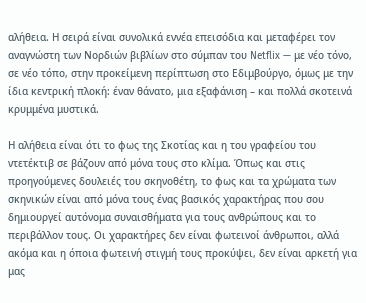αλήθεια. Η σειρά είναι συνολικά εννέα επεισόδια και μεταφέρει τον αναγνώστη των Νορδιών βιβλίων στο σύμπαν του Netflix — με νέο τόνο, σε νέο τόπο, στην προκείμενη περίπτωση στο Εδιμβούργο, όμως με την ίδια κεντρική πλοκή: έναν θάνατο, μια εξαφάνιση – και πολλά σκοτεινά κρυμμένα μυστικά.

Η αλήθεια είναι ότι το φως της Σκοτίας και η του γραφείου του ντετέκτιβ σε βάζουν από μόνα τους στο κλίμα. Όπως και στις προηγούμενες δουλειές του σκηνοθέτη, το φως και τα χρώματα των σκηνικών είναι από μόνα τους ένας βασικός χαρακτήρας που σου δημιουργεί αυτόνομα συναισθήματα για τους ανθρώπους και το περιβάλλον τους. Οι χαρακτήρες δεν είναι φωτεινοί άνθρωποι, αλλά ακόμα και η όποια φωτεινή στιγμή τους προκύψει, δεν είναι αρκετή για μας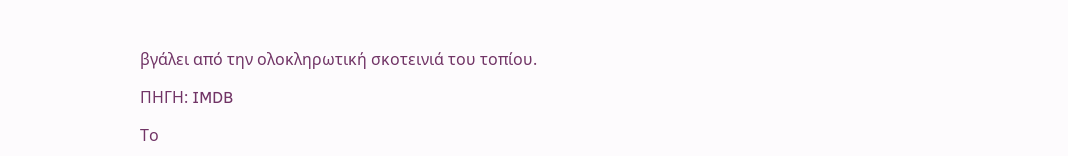βγάλει από την ολοκληρωτική σκοτεινιά του τοπίου.

ΠΗΓΗ: IMDB

Το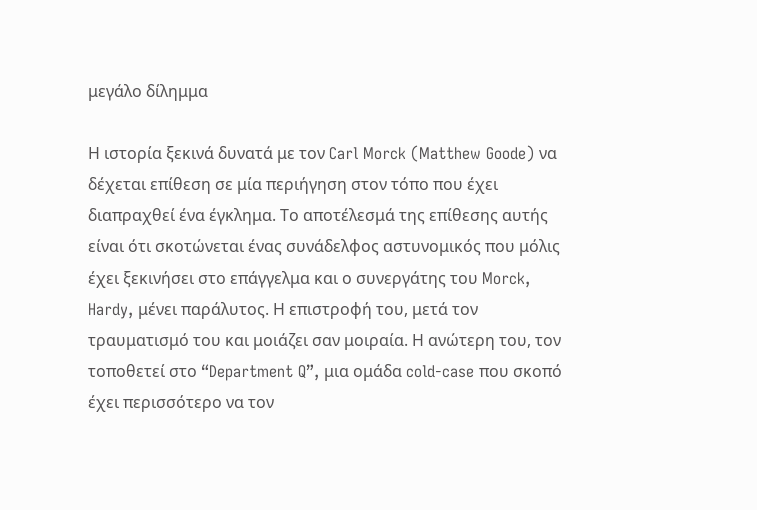μεγάλο δίλημμα

Η ιστορία ξεκινά δυνατά με τον Carl Morck (Matthew Goode) να δέχεται επίθεση σε μία περιήγηση στον τόπο που έχει διαπραχθεί ένα έγκλημα. Το αποτέλεσμά της επίθεσης αυτής είναι ότι σκοτώνεται ένας συνάδελφος αστυνομικός που μόλις έχει ξεκινήσει στο επάγγελμα και ο συνεργάτης του Morck, Hardy, μένει παράλυτος. Η επιστροφή του, μετά τον τραυματισμό του και μοιάζει σαν μοιραία. Η ανώτερη του, τον τοποθετεί στο “Department Q”, μια ομάδα cold-case που σκοπό έχει περισσότερο να τον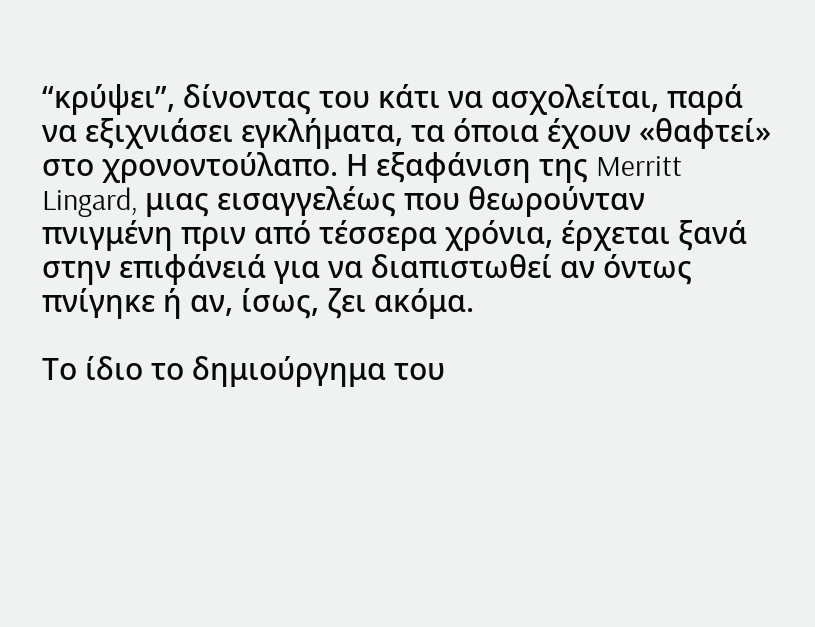“κρύψει”, δίνοντας του κάτι να ασχολείται, παρά να εξιχνιάσει εγκλήματα, τα όποια έχουν «θαφτεί» στο χρονοντούλαπο. Η εξαφάνιση της Merritt Lingard, μιας εισαγγελέως που θεωρούνταν πνιγμένη πριν από τέσσερα χρόνια, έρχεται ξανά στην επιφάνειά για να διαπιστωθεί αν όντως πνίγηκε ή αν, ίσως, ζει ακόμα.

Το ίδιο το δημιούργημα του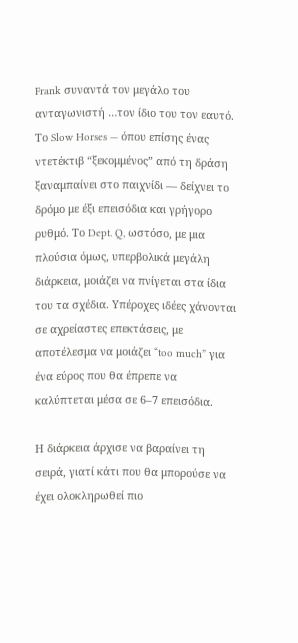Frank συναντά τον μεγάλο του ανταγωνιστή …τον ίδιο του τον εαυτό. Το Slow Horses — όπου επίσης ένας ντετέκτιβ “ξεκομμένος” από τη δράση ξαναμπαίνει στο παιχνίδι — δείχνει το δρόμο με έξι επεισόδια και γρήγορο ρυθμό. Το Dept. Q, ωστόσο, με μια πλούσια όμως, υπερβολικά μεγάλη διάρκεια, μοιάζει να πνίγεται στα ίδια του τα σχέδια. Υπέροχες ιδέες χάνονται σε αχρείαστες επεκτάσεις, με αποτέλεσμα να μοιάζει “too much” για ένα εύρος που θα έπρεπε να καλύπτεται μέσα σε 6–7 επεισόδια.

Η διάρκεια άρχισε να βαραίνει τη σειρά, γιατί κάτι που θα μπορούσε να έχει ολοκληρωθεί πιο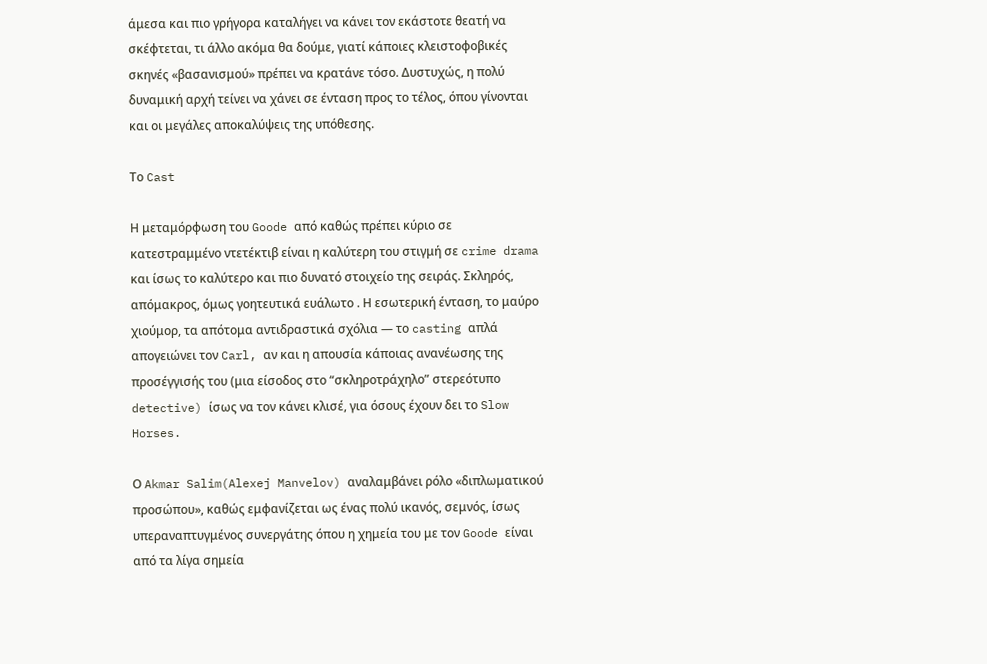άμεσα και πιο γρήγορα καταλήγει να κάνει τον εκάστοτε θεατή να σκέφτεται, τι άλλο ακόμα θα δούμε, γιατί κάποιες κλειστοφοβικές σκηνές «βασανισμού» πρέπει να κρατάνε τόσο. Δυστυχώς, η πολύ δυναμική αρχή τείνει να χάνει σε ένταση προς το τέλος, όπου γίνονται και οι μεγάλες αποκαλύψεις της υπόθεσης.

Το Cast

Η μεταμόρφωση του Goode από καθώς πρέπει κύριο σε κατεστραμμένο ντετέκτιβ είναι η καλύτερη του στιγμή σε crime drama και ίσως το καλύτερο και πιο δυνατό στοιχείο της σειράς. Σκληρός, απόμακρος, όμως γοητευτικά ευάλωτο . Η εσωτερική ένταση, το μαύρο χιούμορ, τα απότομα αντιδραστικά σχόλια — το casting απλά απογειώνει τον Carl, αν και η απουσία κάποιας ανανέωσης της προσέγγισής του (μια είσοδος στο “σκληροτράχηλο” στερεότυπο detective) ίσως να τον κάνει κλισέ, για όσους έχουν δει το Slow Horses.

Ο Akmar Salim(Alexej Manvelov) αναλαμβάνει ρόλο «διπλωματικού προσώπου», καθώς εμφανίζεται ως ένας πολύ ικανός, σεμνός, ίσως υπεραναπτυγμένος συνεργάτης όπου η χημεία του με τον Goode είναι από τα λίγα σημεία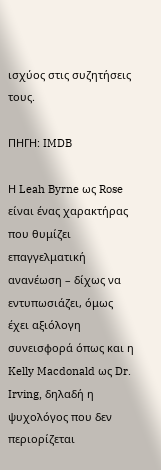ισχύος στις συζητήσεις τους.

ΠΗΓΗ: IMDB

Η Leah Byrne ως Rose είναι ένας χαρακτήρας που θυμίζει επαγγελματική ανανέωση – δίχως να εντυπωσιάζει, όμως έχει αξιόλογη συνεισφορά όπως και η Kelly Macdonald ως Dr. Irving, δηλαδή η ψυχολόγος που δεν περιορίζεται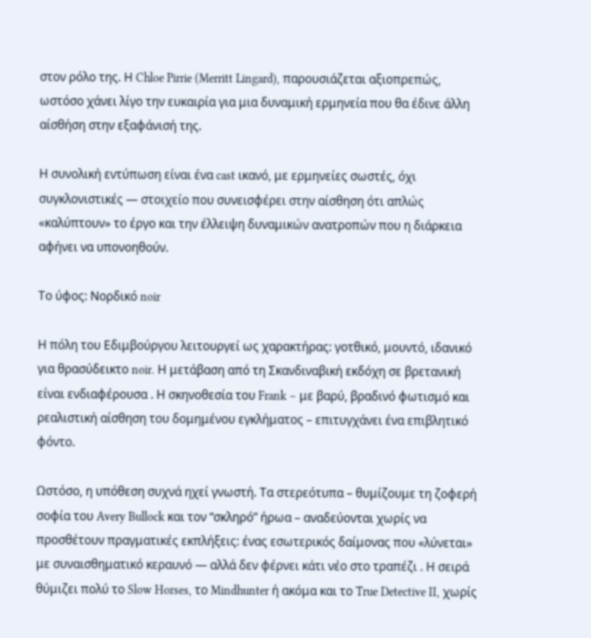στον ρόλο της. Η Chloe Pirrie (Merritt Lingard), παρουσιάζεται αξιοπρεπώς, ωστόσο χάνει λίγο την ευκαιρία για μια δυναμική ερμηνεία που θα έδινε άλλη αίσθήση στην εξαφάνισή της.

Η συνολική εντύπωση είναι ένα cast ικανό, με ερμηνείες σωστές, όχι συγκλονιστικές — στοιχείο που συνεισφέρει στην αίσθηση ότι απλώς «καλύπτουν» το έργο και την έλλειψη δυναμικών ανατροπών που η διάρκεια αφήνει να υπονοηθούν.

Το ύφος: Νορδικό noir

Η πόλη του Εδιμβούργου λειτουργεί ως χαρακτήρας: γοτθικό, μουντό, ιδανικό για θρασύδεικτο noir. Η μετάβαση από τη Σκανδιναβική εκδόχη σε βρετανική είναι ενδιαφέρουσα . Η σκηνοθεσία του Frank – με βαρύ, βραδινό φωτισμό και ρεαλιστική αίσθηση του δομημένου εγκλήματος – επιτυγχάνει ένα επιβλητικό φόντο.

Ωστόσο, η υπόθεση συχνά ηχεί γνωστή. Τα στερεότυπα – θυμίζουμε τη ζοφερή σοφία του Avery Bullock και τον “σκληρό” ήρωα – αναδεύονται χωρίς να προσθέτουν πραγματικές εκπλήξεις: ένας εσωτερικός δαίμονας που «λύνεται» με συναισθηματικό κεραυνό — αλλά δεν φέρνει κάτι νέο στο τραπέζι . Η σειρά θύμιζει πολύ το Slow Horses, το Mindhunter ή ακόμα και το True Detective II, χωρίς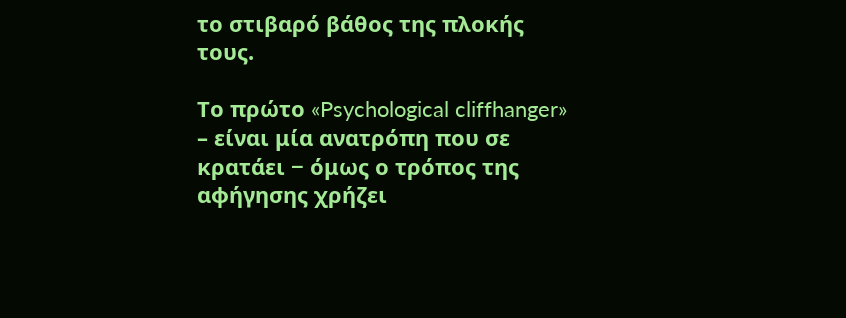το στιβαρό βάθος της πλοκής τους.

Το πρώτο «Psychological cliffhanger» – είναι μία ανατρόπη που σε κρατάει − όμως ο τρόπος της αφήγησης χρήζει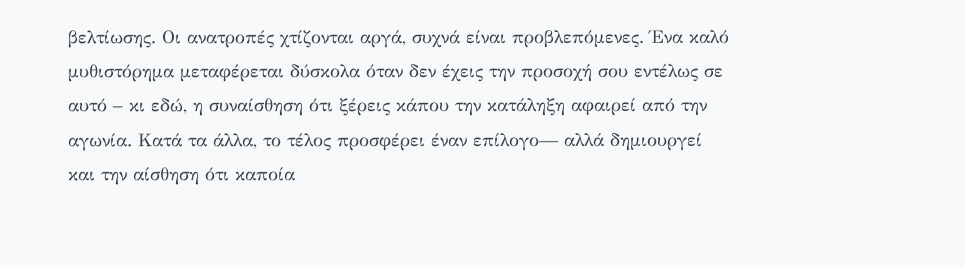βελτίωσης. Οι ανατροπές χτίζονται αργά, συχνά είναι προβλεπόμενες. Ένα καλό μυθιστόρημα μεταφέρεται δύσκολα όταν δεν έχεις την προσοχή σου εντέλως σε αυτό – κι εδώ, η συναίσθηση ότι ξέρεις κάπου την κατάληξη αφαιρεί από την αγωνία. Κατά τα άλλα, το τέλος προσφέρει έναν επίλογο— αλλά δημιουργεί και την αίσθηση ότι καποία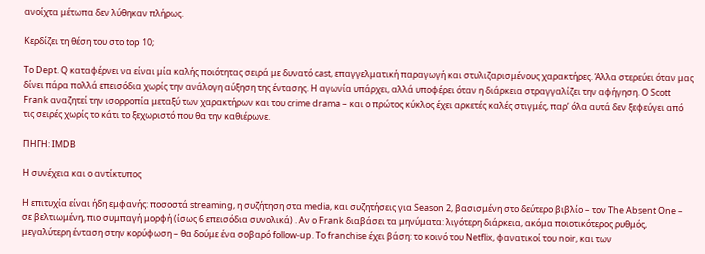ανοίχτα μέτωπα δεν λύθηκαν πλήρως.

Κερδίζει τη θέση του στο top 10;

Το Dept. Q καταφέρνει να είναι μία καλής ποιότητας σειρά με δυνατό cast, επαγγελματική παραγωγή και στυλιζαρισμένους χαρακτήρες. Άλλα στερεύει όταν μας δίνει πάρα πολλά επεισόδια χωρίς την ανάλογη αύξηση της έντασης. Η αγωνία υπάρχει, αλλά υποφέρει όταν η διάρκεια στραγγαλίζει την αφήγηση. Ο Scott Frank αναζητεί την ισορροπία μεταξύ των χαρακτήρων και του crime drama – και ο πρώτος κύκλος έχει αρκετές καλές στιγμές, παρ’ όλα αυτά δεν ξεφεύγει από τις σειρές χωρίς το κάτι το ξεχωριστό που θα την καθιέρωνε.

ΠΗΓΗ: IMDB

Η συνέχεια και ο αντίκτυπος

Η επιτυχία είναι ήδη εμφανής: ποσοστά streaming, η συζήτηση στα media, και συζητήσεις για Season 2, βασισμένη στο δεύτερο βιβλίο – τον The Absent One – σε βελτιωμένη, πιο συμπαγή μορφή (ίσως 6 επεισόδια συνολικά) . Αν ο Frank διαβάσει τα μηνύματα: λιγότερη διάρκεια, ακόμα ποιοτικότερος ρυθμός, μεγαλύτερη ένταση στην κορύφωση – θα δούμε ένα σοβαρό follow-up. Το franchise έχει βάση: το κοινό του Netflix, φανατικοί του noir, και των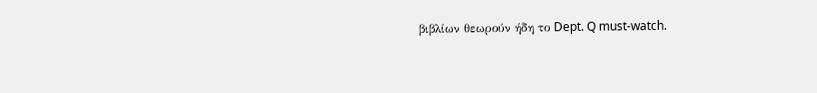βιβλίων θεωρούν ήδη το Dept. Q must-watch.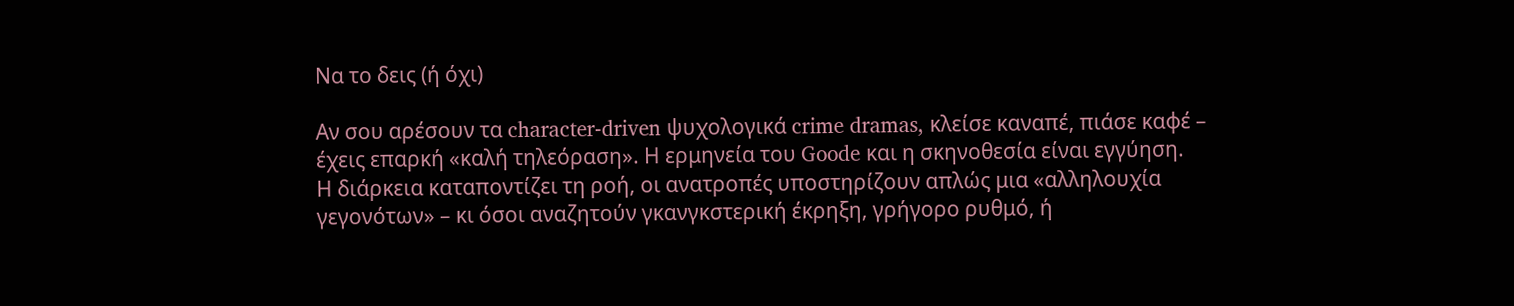Να το δεις (ή όχι)

Αν σου αρέσουν τα character-driven ψυχολογικά crime dramas, κλείσε καναπέ, πιάσε καφέ – έχεις επαρκή «καλή τηλεόραση». Η ερμηνεία του Goode και η σκηνοθεσία είναι εγγύηση.
Η διάρκεια καταποντίζει τη ροή, οι ανατροπές υποστηρίζουν απλώς μια «αλληλουχία γεγονότων» – κι όσοι αναζητούν γκανγκστερική έκρηξη, γρήγορο ρυθμό, ή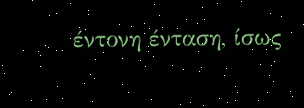έντονη ένταση, ίσως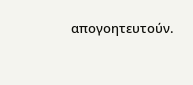απογοητευτούν.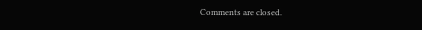Comments are closed.